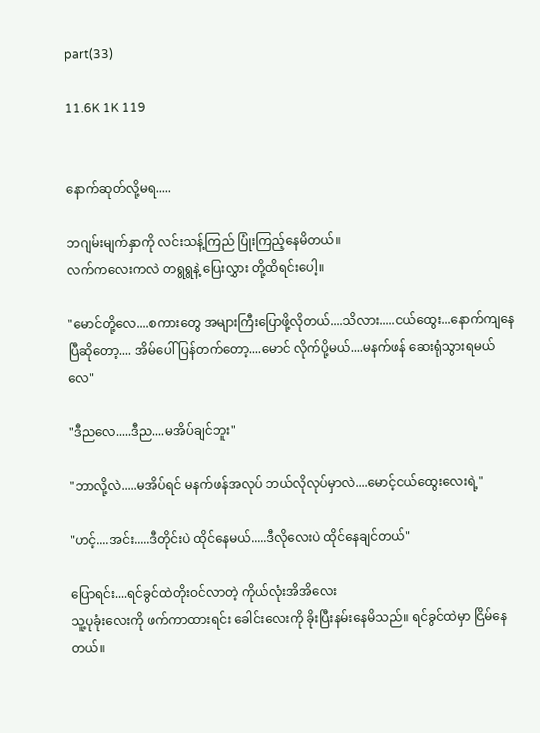part(33)

11.6K 1K 119


နောက်ဆုတ်လို့မရ.....

ဘဂျမ်းမျက်နှာကို လင်းသန့်ကြည် ပြုံးကြည့်နေမိတယ်။
လက်ကလေးကလဲ တရွရွနဲ့ ပြေးလွှား တို့ထိရင်းပေါ့။

"မောင်တို့လေ....စကားတွေ အများကြီးပြောဖို့လိုတယ်....သိလား.....ငယ်ထွေး...နောက်ကျနေပြီဆိုတော့.... အိမ်ပေါ်ပြန်တက်တော့....မောင် လိုက်ပို့မယ်....မနက်ဖန် ဆေးရုံသွားရမယ်လေ"

"ဒီညလေ.....ဒီည....မအိပ်ချင်ဘူး"

"ဘာလို့လဲ.....မအိပ်ရင် မနက်ဖန်အလုပ် ဘယ်လိုလုပ်မှာလဲ....မောင့်ငယ်ထွေးလေးရဲ့"

"ဟင့်....အင်း.....ဒီတိုင်းပဲ ထိုင်နေမယ်.....ဒီလိုလေးပဲ ထိုင်နေချင်တယ်"

ပြောရင်း....ရင်ခွင်ထဲတိုးဝင်လာတဲ့ ကိုယ်လုံးအိအိလေး
သူ့ပုခုံးလေးကို ဖက်ကာထားရင်း ခေါင်းလေးကို ခိုးပြီးနမ်းနေမိသည်။ ရင်ခွင်ထဲမှာ ငြိမ်နေတယ်။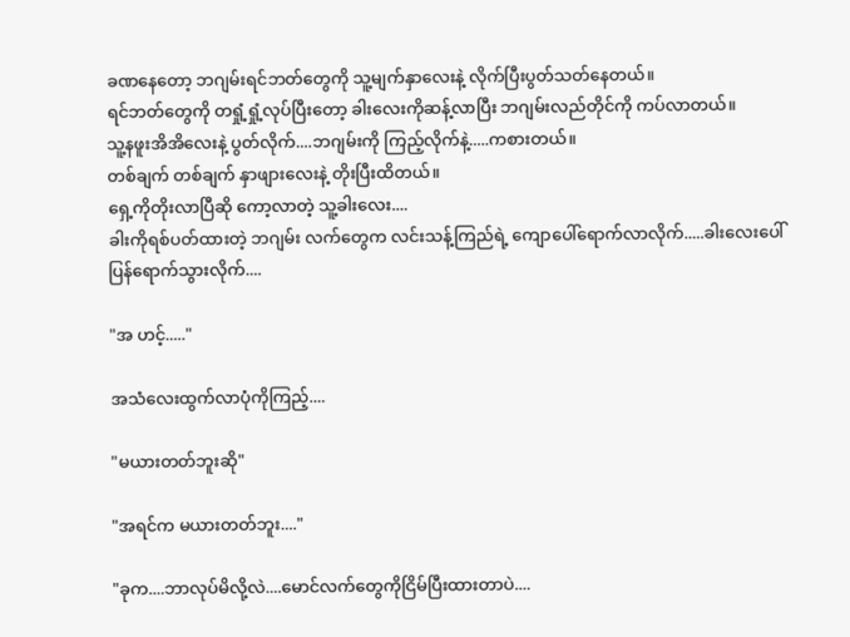ခဏနေတော့ ဘဂျမ်းရင်ဘတ်တွေကို သူ့မျက်နှာလေးနဲ့ လိုက်ပြီးပွတ်သတ်နေတယ်။
ရင်ဘတ်တွေကို တရှုံ့ရှုံ့လုပ်ပြီးတော့ ခါးလေးကိုဆန့်လာပြီး ဘဂျမ်းလည်တိုင်ကို ကပ်လာတယ်။
သူ့နဖူးအိအိလေးနဲ့ ပွတ်လိုက်....ဘဂျမ်းကို ကြည့်လိုက်နဲ့.....ကစားတယ်။
တစ်ချက် တစ်ချက် နှာဖျားလေးနဲ့ တိုးပြီးထိတယ်။
ရှေ့ကိုတိုးလာပြီဆို ကော့လာတဲ့ သူ့ခါးလေး....
ခါးကိုရစ်ပတ်ထားတဲ့ ဘဂျမ်း လက်တွေက လင်းသန့်ကြည်ရဲ့ ကျောပေါ်ရောက်လာလိုက်.....ခါးလေးပေါ်ပြန်ရောက်သွားလိုက်....

"အ ဟင့်....."

အသံလေးထွက်လာပုံကိုကြည့်....

"မယားတတ်ဘူးဆို"

"အရင်က မယားတတ်ဘူး...."

"ခုက....ဘာလုပ်မိလို့လဲ....မောင်လက်တွေကိုငြိမ်ပြီးထားတာပဲ....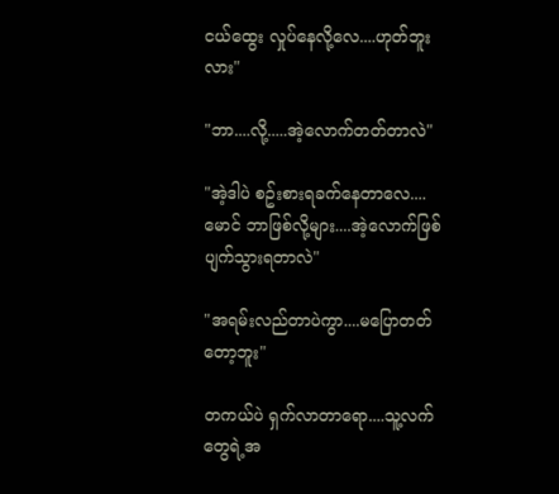ငယ်ထွေး လှုပ်နေလို့လေ....ဟုတ်ဘူးလား"

"ဘာ....လို့.....အဲ့လောက်တတ်တာလဲ"

"အဲ့ဒါပဲ စဥ်းစားရခက်နေတာလေ....မောင် ဘာဖြစ်လို့များ....အဲ့လောက်ဖြစ်ပျက်သွားရတာလဲ"

"အရမ်းလည်တာပဲကွာ....မပြောတတ်တော့ဘူး"

တကယ်ပဲ ရှက်လာတာရော....သူ့လက်တွေရဲ့အ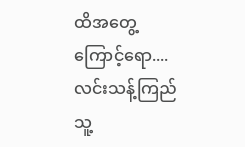ထိအတွေ့ကြောင့်ရော....လင်းသန့်ကြည် သူ့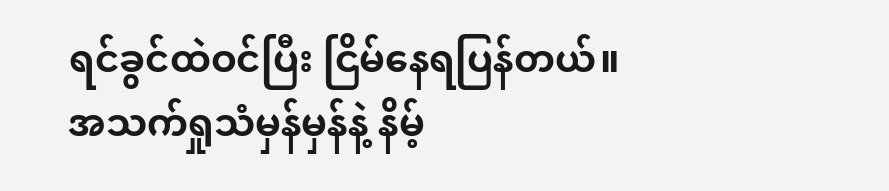ရင်ခွင်ထဲဝင်ပြီး ငြိမ်နေရပြန်တယ်။
အသက်ရှုသံမှန်မှန်နဲ့ နိမ့်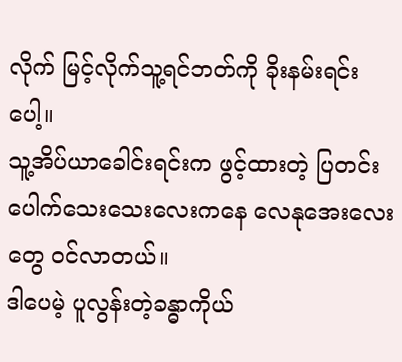လိုက် မြင့်လိုက်သူ့ရင်ဘတ်ကို ခိုးနမ်းရင်းပေါ့။
သူ့အိပ်ယာခေါင်းရင်းက ဖွင့်ထားတဲ့ ပြတင်းပေါက်သေးသေးလေးကနေ လေနုအေးလေးတွေ ဝင်လာတယ်။
ဒါပေမဲ့ ပူလွန်းတဲ့ခန္ဓာကိုယ်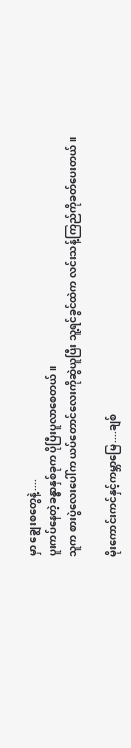မှာ ချွေးစတွေနဲ့....
ပူးကပ်နေတဲ့ခန္ဓာနှစ်ခုက ပိုပြီးပူလာစေတယ်။
သူက စားပွဲလေးပေါ်က ယပ်တောင်လေးကိုဆွဲယူပြီး သူ့ရင်ခွင်ထဲက လင်းသန့်ကြည်ကိုခတ်ပေးတယ်။

မိုးကောင်းကင်နှင့်ကမ္ဘာမြေ....ချစ်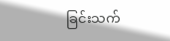ခြင်းသက်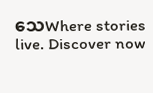သေWhere stories live. Discover now